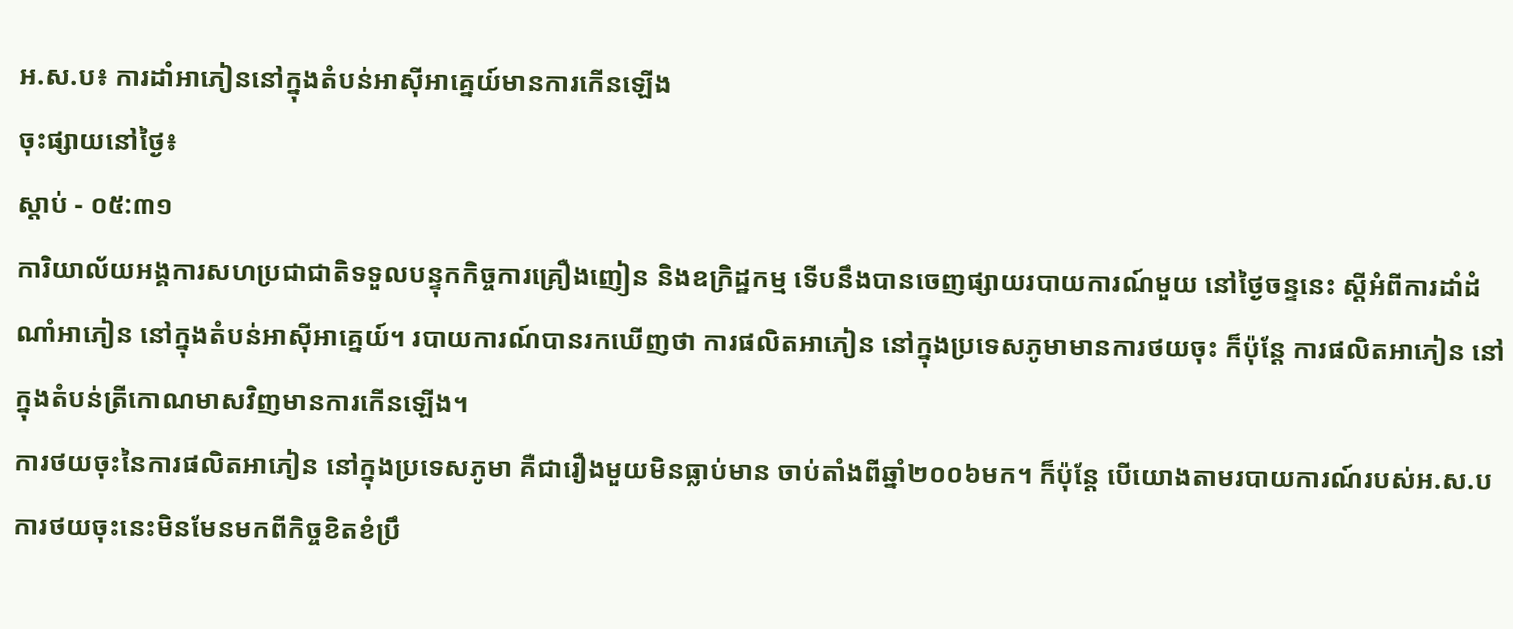អ.ស.ប៖ ការដាំអាភៀននៅក្នុងតំបន់អាស៊ីអាគ្នេយ៍មានការកើនឡើង
ចុះផ្សាយនៅថ្ងៃ៖
ស្តាប់ - ០៥:៣១
ការិយាល័យអង្គការសហប្រជាជាតិទទួលបន្ទុកកិច្ចការគ្រឿងញៀន និងឧក្រិដ្ឋកម្ម ទើបនឹងបានចេញផ្សាយរបាយការណ៍មួយ នៅថ្ងៃចន្ទនេះ ស្តីអំពីការដាំដំណាំអាភៀន នៅក្នុងតំបន់អាស៊ីអាគ្នេយ៍។ របាយការណ៍បានរកឃើញថា ការផលិតអាភៀន នៅក្នុងប្រទេសភូមាមានការថយចុះ ក៏ប៉ុន្តែ ការផលិតអាភៀន នៅក្នុងតំបន់ត្រីកោណមាសវិញមានការកើនឡើង។
ការថយចុះនៃការផលិតអាភៀន នៅក្នុងប្រទេសភូមា គឺជារឿងមួយមិនធ្លាប់មាន ចាប់តាំងពីឆ្នាំ២០០៦មក។ ក៏ប៉ុន្តែ បើយោងតាមរបាយការណ៍របស់អ.ស.ប ការថយចុះនេះមិនមែនមកពីកិច្ចខិតខំប្រឹ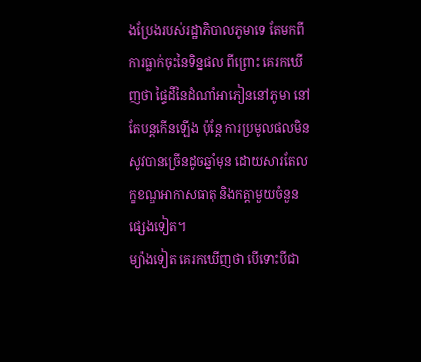ងប្រែងរបស់រដ្ឋាភិបាលភូមាទេ តែមកពីការធ្លាក់ចុះនៃទិន្នផល ពីព្រោះ គេរកឃើញថា ផ្ទៃដីនៃដំណាំអាភៀននៅភូមា នៅតែបន្តកើនឡើង ប៉ុន្តែ ការប្រមូលផលមិនសូវបានច្រើនដូចឆ្នាំមុន ដោយសារតែលក្ខខណ្ឌអាកាសធាតុ និងកត្តាមួយចំនួនផ្សេងទៀត។
ម្យ៉ាងទៀត គេរកឃើញថា បើទោះបីជា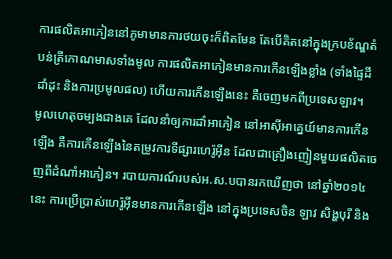ការផលិតអាភៀននៅភូមាមានការថយចុះក៏ពិតមែន តែបើគិតនៅក្នុងក្របខ័ណ្ឌតំបន់ត្រីកោណមាសទាំងមូល ការផលិតអាភៀនមានការកើនឡើងខ្លាំង (ទាំងផ្ទៃដីដាំដុះ និងការប្រមូលផល) ហើយការកើនឡើងនេះ គឺចេញមកពីប្រទេសឡាវ។
មូលហេតុចម្បងជាងគេ ដែលនាំឲ្យការដាំអាភៀន នៅអាស៊ីអាគ្នេយ៍មានការកើនឡើង គឺការកើនឡើងនៃតម្រូវការទីផ្សារហេរ៉ូអ៊ីន ដែលជាគ្រឿងញៀនមួយផលិតចេញពីដំណាំអាភៀន។ របាយការណ៍របស់អ.ស.បបានរកឃើញថា នៅឆ្នាំ២០១៤នេះ ការប្រើប្រាស់ហេរ៉ូអ៊ីនមានការកើនឡើង នៅក្នុងប្រទេសចិន ឡាវ សិង្ហបុរី និង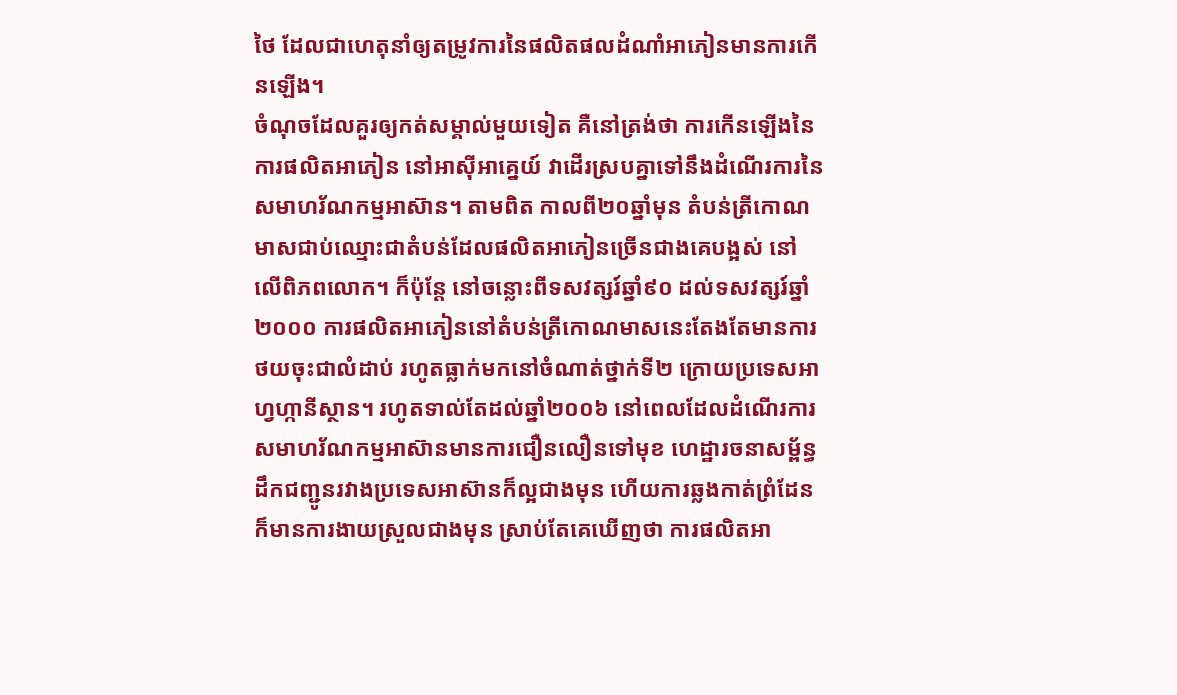ថៃ ដែលជាហេតុនាំឲ្យតម្រូវការនៃផលិតផលដំណាំអាភៀនមានការកើនឡើង។
ចំណុចដែលគួរឲ្យកត់សម្គាល់មួយទៀត គឺនៅត្រង់ថា ការកើនឡើងនៃការផលិតអាភៀន នៅអាស៊ីអាគ្នេយ៍ វាដើរស្របគ្នាទៅនឹងដំណើរការនៃសមាហរ័ណកម្មអាស៊ាន។ តាមពិត កាលពី២០ឆ្នាំមុន តំបន់ត្រីកោណមាសជាប់ឈ្មោះជាតំបន់ដែលផលិតអាភៀនច្រើនជាងគេបង្អស់ នៅលើពិភពលោក។ ក៏ប៉ុន្តែ នៅចន្លោះពីទសវត្សរ៍ឆ្នាំ៩០ ដល់ទសវត្សរ៍ឆ្នាំ២០០០ ការផលិតអាភៀននៅតំបន់ត្រីកោណមាសនេះតែងតែមានការថយចុះជាលំដាប់ រហូតធ្លាក់មកនៅចំណាត់ថ្នាក់ទី២ ក្រោយប្រទេសអាហ្វហ្កានីស្ថាន។ រហូតទាល់តែដល់ឆ្នាំ២០០៦ នៅពេលដែលដំណើរការសមាហរ័ណកម្មអាស៊ានមានការជឿនលឿនទៅមុខ ហេដ្ឋារចនាសម្ព័ន្ធដឹកជញ្ជូនរវាងប្រទេសអាស៊ានក៏ល្អជាងមុន ហើយការឆ្លងកាត់ព្រំដែនក៏មានការងាយស្រួលជាងមុន ស្រាប់តែគេឃើញថា ការផលិតអា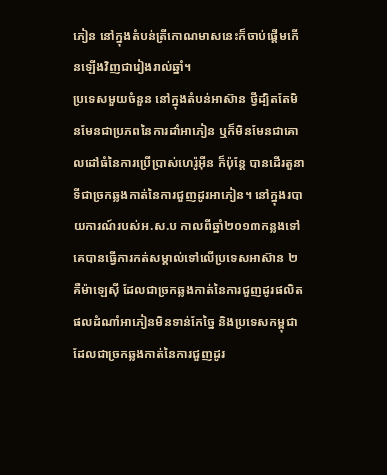ភៀន នៅក្នុងតំបន់ត្រីកោណមាសនេះក៏ចាប់ផ្តើមកើនឡើងវិញជារៀងរាល់ឆ្នាំ។
ប្រទេសមួយចំនួន នៅក្នុងតំបន់អាស៊ាន ថ្វីដ្បិតតែមិនមែនជាប្រភពនៃការដាំអាភៀន ឬក៏មិនមែនជាគោលដៅធំនៃការប្រើប្រាស់ហេរ៉ូអ៊ីន ក៏ប៉ុន្តែ បានដើរតួនាទីជាច្រកឆ្លងកាត់នៃការជួញដូរអាភៀន។ នៅក្នុងរបាយការណ៍របស់អ.ស.ប កាលពីឆ្នាំ២០១៣កន្លងទៅ គេបានធ្វើការកត់សម្គាល់ទៅលើប្រទេសអាស៊ាន ២ គឺម៉ាឡេស៊ី ដែលជាច្រកឆ្លងកាត់នៃការជួញដូរផលិតផលដំណាំអាភៀនមិនទាន់កែច្នៃ និងប្រទេសកម្ពុជា ដែលជាច្រកឆ្លងកាត់នៃការជួញដូរ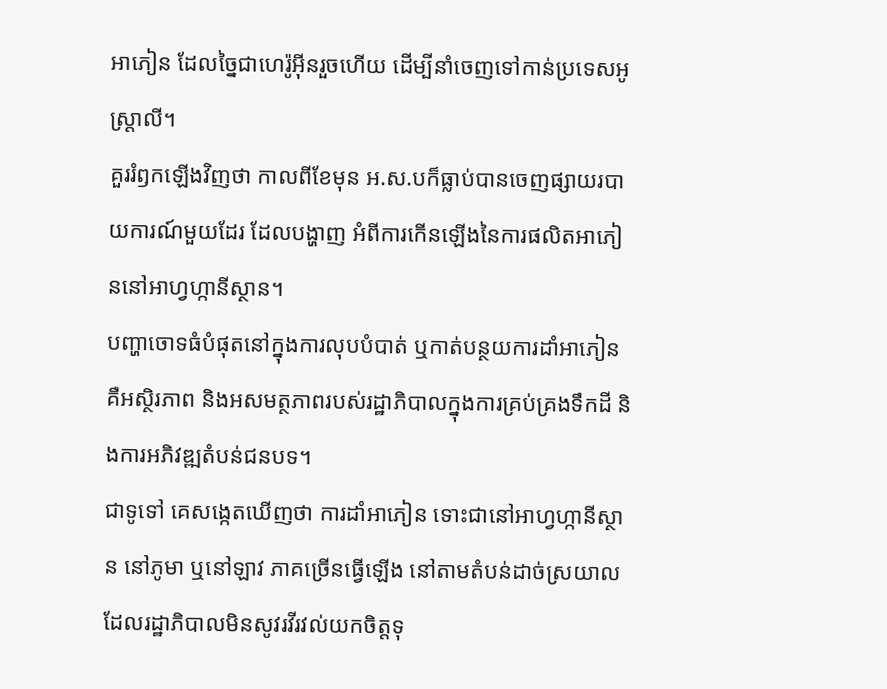អាភៀន ដែលច្នៃជាហេរ៉ូអ៊ីនរួចហើយ ដើម្បីនាំចេញទៅកាន់ប្រទេសអូស្រ្តាលី។
គួររំឭកឡើងវិញថា កាលពីខែមុន អ.ស.បក៏ធ្លាប់បានចេញផ្សាយរបាយការណ៍មួយដែរ ដែលបង្ហាញ អំពីការកើនឡើងនៃការផលិតអាភៀននៅអាហ្វហ្កានីស្ថាន។
បញ្ហាចោទធំបំផុតនៅក្នុងការលុបបំបាត់ ឬកាត់បន្ថយការដាំអាភៀន គឺអស្ថិរភាព និងអសមត្ថភាពរបស់រដ្ឋាភិបាលក្នុងការគ្រប់គ្រងទឹកដី និងការអភិវឌ្ឍតំបន់ជនបទ។
ជាទូទៅ គេសង្កេតឃើញថា ការដាំអាភៀន ទោះជានៅអាហ្វហ្កានីស្ថាន នៅភូមា ឬនៅឡាវ ភាគច្រើនធ្វើឡើង នៅតាមតំបន់ដាច់ស្រយាល ដែលរដ្ឋាភិបាលមិនសូវរវីរវល់យកចិត្តទុ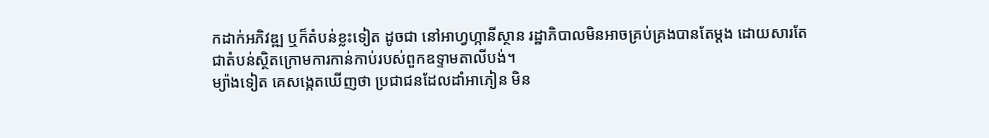កដាក់អភិវឌ្ឍ ឬក៏តំបន់ខ្លះទៀត ដូចជា នៅអាហ្វហ្កានីស្ថាន រដ្ឋាភិបាលមិនអាចគ្រប់គ្រងបានតែម្តង ដោយសារតែជាតំបន់ស្ថិតក្រោមការកាន់កាប់របស់ពួកឧទ្ទាមតាលីបង់។
ម្យ៉ាងទៀត គេសង្កេតឃើញថា ប្រជាជនដែលដាំអាភៀន មិន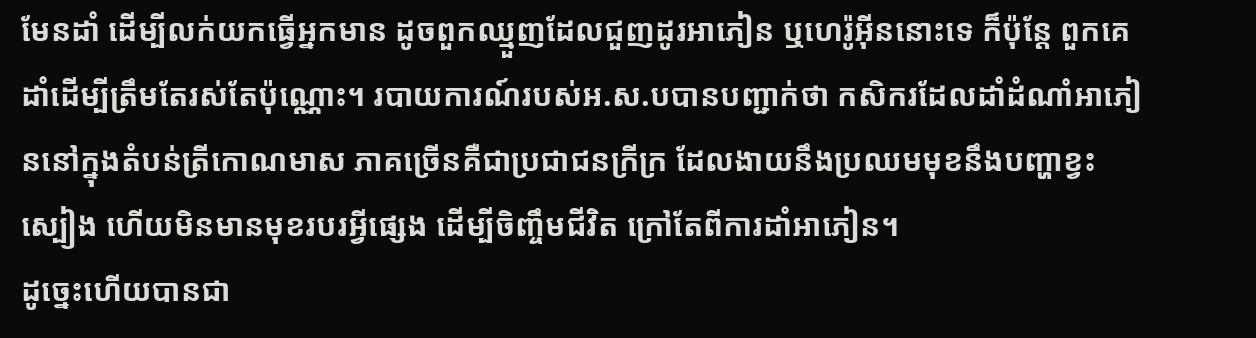មែនដាំ ដើម្បីលក់យកធ្វើអ្នកមាន ដូចពួកឈ្មួញដែលជួញដូរអាភៀន ឬហេរ៉ូអ៊ីននោះទេ ក៏ប៉ុន្តែ ពួកគេដាំដើម្បីត្រឹមតែរស់តែប៉ុណ្ណោះ។ របាយការណ៍របស់អ.ស.បបានបញ្ជាក់ថា កសិករដែលដាំដំណាំអាភៀននៅក្នុងតំបន់ត្រីកោណមាស ភាគច្រើនគឺជាប្រជាជនក្រីក្រ ដែលងាយនឹងប្រឈមមុខនឹងបញ្ហាខ្វះស្បៀង ហើយមិនមានមុខរបរអ្វីផ្សេង ដើម្បីចិញ្ចឹមជីវិត ក្រៅតែពីការដាំអាភៀន។
ដូច្នេះហើយបានជា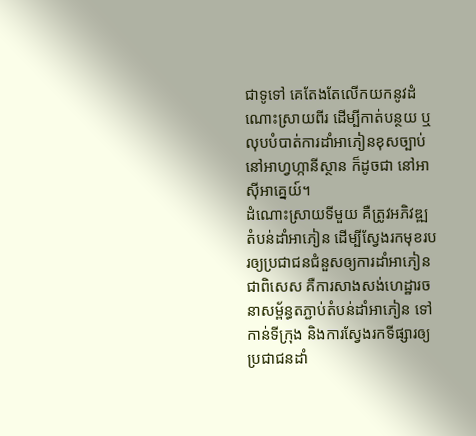ជាទូទៅ គេតែងតែលើកយកនូវដំណោះស្រាយពីរ ដើម្បីកាត់បន្ថយ ឬលុបបំបាត់ការដាំអាភៀនខុសច្បាប់ នៅអាហ្វហ្កានីស្ថាន ក៏ដូចជា នៅអាស៊ីអាគ្នេយ៍។
ដំណោះស្រាយទីមួយ គឺត្រូវអភិវឌ្ឍតំបន់ដាំអាភៀន ដើម្បីស្វែងរកមុខរបរឲ្យប្រជាជនជំនួសឲ្យការដាំអាភៀន ជាពិសេស គឺការសាងសង់ហេដ្ឋារចនាសម្ព័ន្ធតភ្ជាប់តំបន់ដាំអាភៀន ទៅកាន់ទីក្រុង និងការស្វែងរកទីផ្សារឲ្យប្រជាជនដាំ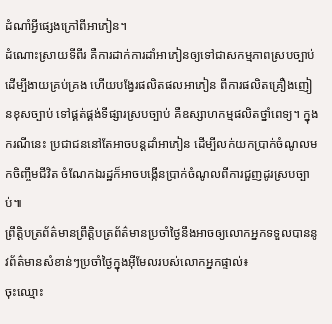ដំណាំអ្វីផ្សេងក្រៅពីអាភៀន។
ដំណោះស្រាយទីពីរ គឺការដាក់ការដាំអាភៀនឲ្យទៅជាសកម្មភាពស្របច្បាប់ ដើម្បីងាយគ្រប់គ្រង ហើយបង្វែរផលិតផលអាភៀន ពីការផលិតគ្រឿងញៀនខុសច្បាប់ ទៅផ្គត់ផ្គង់ទីផ្សារស្របច្បាប់ គឺឧស្សាហកម្មផលិតថ្នាំពេទ្យ។ ក្នុងករណីនេះ ប្រជាជននៅតែអាចបន្តដាំអាភៀន ដើម្បីលក់យកប្រាក់ចំណូលមកចិញ្ចឹមជីវិត ចំណែកឯរដ្ឋក៏អាចបង្កើនប្រាក់ចំណូលពីការជួញដូរស្របច្បាប់៕
ព្រឹត្តិបត្រព័ត៌មានព្រឹត្តិបត្រព័ត៌មានប្រចាំថ្ងៃនឹងអាចឲ្យលោកអ្នកទទួលបាននូវព័ត៌មានសំខាន់ៗប្រចាំថ្ងៃក្នុងអ៊ីមែលរបស់លោកអ្នកផ្ទាល់៖
ចុះឈ្មោះ